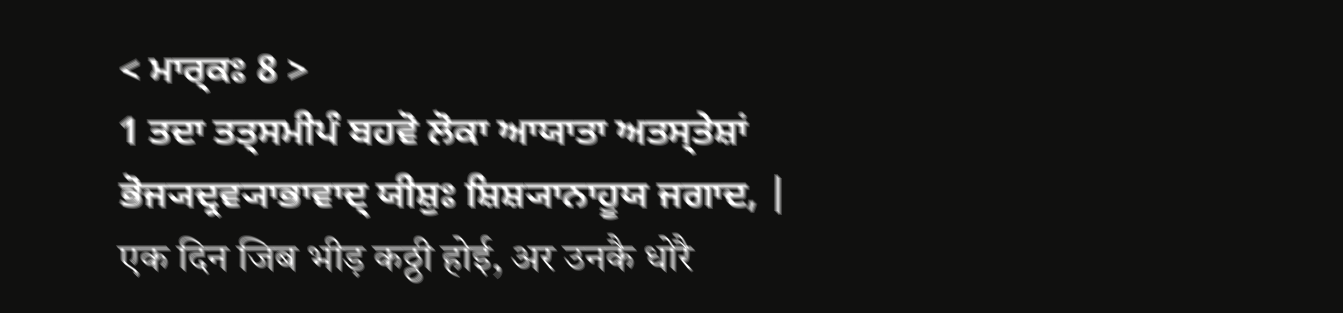< ਮਾਰ੍ਕਃ 8 >
1 ਤਦਾ ਤਤ੍ਸਮੀਪੰ ਬਹਵੋ ਲੋਕਾ ਆਯਾਤਾ ਅਤਸ੍ਤੇਸ਼ਾਂ ਭੋਜ੍ਯਦ੍ਰਵ੍ਯਾਭਾਵਾਦ੍ ਯੀਸ਼ੁਃ ਸ਼ਿਸ਼੍ਯਾਨਾਹੂਯ ਜਗਾਦ, |
एक दिन जिब भीड़ कठ्ठी होई, अर उनकै धोरै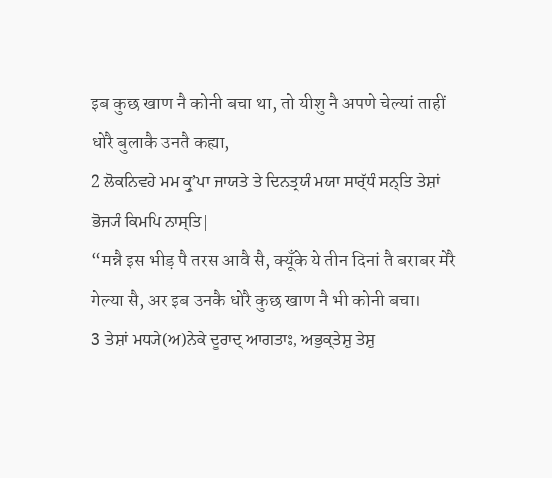इब कुछ खाण नै कोनी बचा था, तो यीशु नै अपणे चेल्यां ताहीं धोरै बुलाकै उनतै कह्या,
2 ਲੋਕਨਿਵਹੇ ਮਮ ਕ੍ਰੁʼਪਾ ਜਾਯਤੇ ਤੇ ਦਿਨਤ੍ਰਯੰ ਮਯਾ ਸਾਰ੍ੱਧੰ ਸਨ੍ਤਿ ਤੇਸ਼ਾਂ ਭੋਜ੍ਯੰ ਕਿਮਪਿ ਨਾਸ੍ਤਿ|
“मन्नै इस भीड़ पै तरस आवै सै, क्यूँके ये तीन दिनां तै बराबर मेरै गेल्या सै, अर इब उनकै धोरै कुछ खाण नै भी कोनी बचा।
3 ਤੇਸ਼ਾਂ ਮਧ੍ਯੇ(ਅ)ਨੇਕੇ ਦੂਰਾਦ੍ ਆਗਤਾਃ, ਅਭੁਕ੍ਤੇਸ਼ੁ ਤੇਸ਼ੁ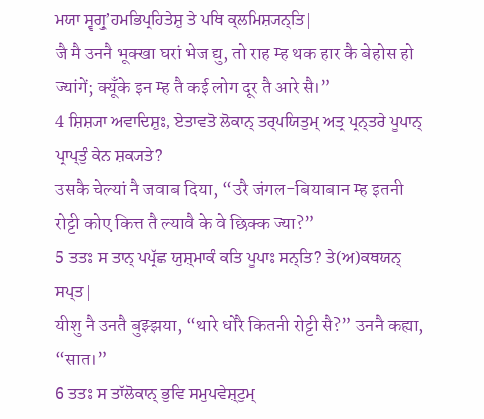ਮਯਾ ਸ੍ਵਗ੍ਰੁʼਹਮਭਿਪ੍ਰਹਿਤੇਸ਼ੁ ਤੇ ਪਥਿ ਕ੍ਲਮਿਸ਼੍ਯਨ੍ਤਿ|
जै मै उननै भूक्खा घरां भेज द्यु, तो राह म्ह थक हार कै बेहोस हो ज्यांगें; क्यूँके इन म्ह तै कई लोग दूर तै आरे सै।”
4 ਸ਼ਿਸ਼੍ਯਾ ਅਵਾਦਿਸ਼ੁਃ, ਏਤਾਵਤੋ ਲੋਕਾਨ੍ ਤਰ੍ਪਯਿਤੁਮ੍ ਅਤ੍ਰ ਪ੍ਰਨ੍ਤਰੇ ਪੂਪਾਨ੍ ਪ੍ਰਾਪ੍ਤੁੰ ਕੇਨ ਸ਼ਕ੍ਯਤੇ?
उसकै चेल्यां नै जवाब दिया, “उरै जंगल-बियाबान म्ह इतनी रोट्टी कोए कित्त तै ल्यावै के वे छिक्क ज्या?”
5 ਤਤਃ ਸ ਤਾਨ੍ ਪਪ੍ਰੱਛ ਯੁਸ਼੍ਮਾਕੰ ਕਤਿ ਪੂਪਾਃ ਸਨ੍ਤਿ? ਤੇ(ਅ)ਕਥਯਨ੍ ਸਪ੍ਤ|
यीशु नै उनतै बुझ्झया, “थारे धोरै कितनी रोट्टी सै?” उननै कह्या, “सात।”
6 ਤਤਃ ਸ ਤਾੱਲੋਕਾਨ੍ ਭੁਵਿ ਸਮੁਪਵੇਸ਼੍ਟੁਮ੍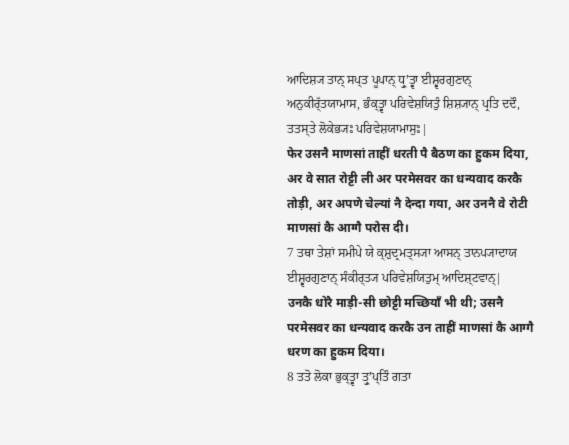ਆਦਿਸ਼੍ਯ ਤਾਨ੍ ਸਪ੍ਤ ਪੂਪਾਨ੍ ਧ੍ਰੁʼਤ੍ਵਾ ਈਸ਼੍ਵਰਗੁਣਾਨ੍ ਅਨੁਕੀਰ੍ੱਤਯਾਮਾਸ, ਭੰਕ੍ਤ੍ਵਾ ਪਰਿਵੇਸ਼ਯਿਤੁੰ ਸ਼ਿਸ਼੍ਯਾਨ੍ ਪ੍ਰਤਿ ਦਦੌ, ਤਤਸ੍ਤੇ ਲੋਕੇਭ੍ਯਃ ਪਰਿਵੇਸ਼ਯਾਮਾਸੁਃ|
फेर उसनै माणसां ताहीं धरती पै बैठण का हुकम दिया, अर वे सात रोट्टी ली अर परमेसवर का धन्यवाद करकै तोड़ी, अर अपणे चेल्यां नै देन्दा गया, अर उननै वे रोटी माणसां कै आग्गै परोस दी।
7 ਤਥਾ ਤੇਸ਼ਾਂ ਸਮੀਪੇ ਯੇ ਕ੍ਸ਼ੁਦ੍ਰਮਤ੍ਸ੍ਯਾ ਆਸਨ੍ ਤਾਨਪ੍ਯਾਦਾਯ ਈਸ਼੍ਵਰਗੁਣਾਨ੍ ਸੰਕੀਰ੍ਤ੍ਯ ਪਰਿਵੇਸ਼ਯਿਤੁਮ੍ ਆਦਿਸ਼੍ਟਵਾਨ੍|
उनकै धोरै माड़ी-सी छोट्टी मच्छियाँ भी थी; उसनै परमेसवर का धन्यवाद करकै उन ताहीं माणसां कै आग्गै धरण का हुकम दिया।
8 ਤਤੋ ਲੋਕਾ ਭੁਕ੍ਤ੍ਵਾ ਤ੍ਰੁʼਪ੍ਤਿੰ ਗਤਾ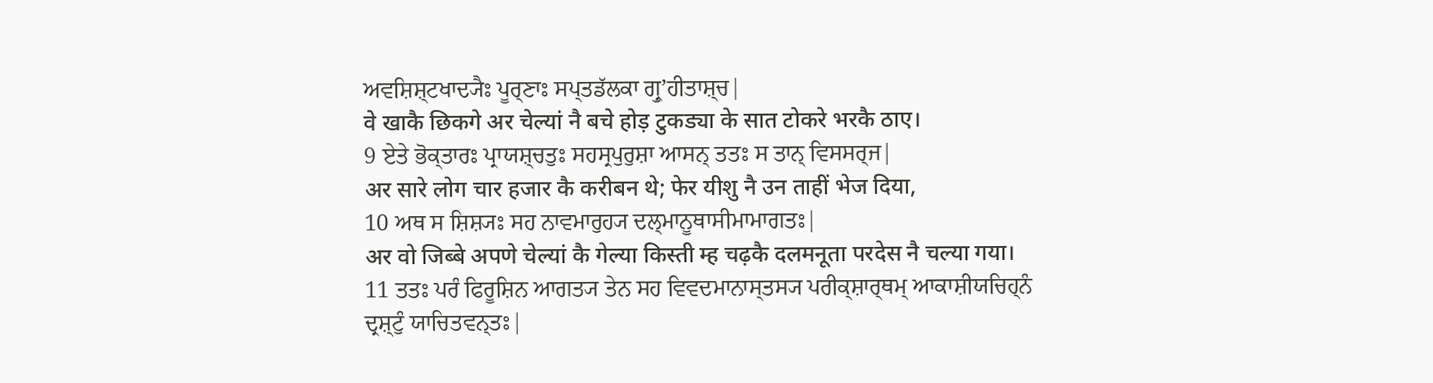ਅਵਸ਼ਿਸ਼੍ਟਖਾਦ੍ਯੈਃ ਪੂਰ੍ਣਾਃ ਸਪ੍ਤਡੱਲਕਾ ਗ੍ਰੁʼਹੀਤਾਸ਼੍ਚ|
वे खाकै छिकगे अर चेल्यां नै बचे होड़ टुकड्या के सात टोकरे भरकै ठाए।
9 ਏਤੇ ਭੋਕ੍ਤਾਰਃ ਪ੍ਰਾਯਸ਼੍ਚਤੁਃ ਸਹਸ੍ਰਪੁਰੁਸ਼ਾ ਆਸਨ੍ ਤਤਃ ਸ ਤਾਨ੍ ਵਿਸਸਰ੍ਜ|
अर सारे लोग चार हजार कै करीबन थे; फेर यीशु नै उन ताहीं भेज दिया,
10 ਅਥ ਸ ਸ਼ਿਸ਼੍ਯਃ ਸਹ ਨਾਵਮਾਰੁਹ੍ਯ ਦਲ੍ਮਾਨੂਥਾਸੀਮਾਮਾਗਤਃ|
अर वो जिब्बे अपणे चेल्यां कै गेल्या किस्ती म्ह चढ़कै दलमनूता परदेस नै चल्या गया।
11 ਤਤਃ ਪਰੰ ਫਿਰੂਸ਼ਿਨ ਆਗਤ੍ਯ ਤੇਨ ਸਹ ਵਿਵਦਮਾਨਾਸ੍ਤਸ੍ਯ ਪਰੀਕ੍ਸ਼ਾਰ੍ਥਮ੍ ਆਕਾਸ਼ੀਯਚਿਹ੍ਨੰ ਦ੍ਰਸ਼੍ਟੁੰ ਯਾਚਿਤਵਨ੍ਤਃ|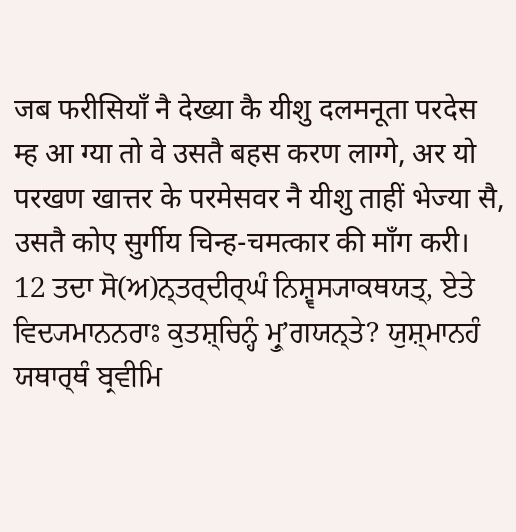जब फरीसियाँ नै देख्या कै यीशु दलमनूता परदेस म्ह आ ग्या तो वे उसतै बहस करण लाग्गे, अर यो परखण खात्तर के परमेसवर नै यीशु ताहीं भेज्या सै, उसतै कोए सुर्गीय चिन्ह-चमत्कार की माँग करी।
12 ਤਦਾ ਸੋ(ਅ)ਨ੍ਤਰ੍ਦੀਰ੍ਘੰ ਨਿਸ਼੍ਵਸ੍ਯਾਕਥਯਤ੍, ਏਤੇ ਵਿਦ੍ਯਮਾਨਨਰਾਃ ਕੁਤਸ਼੍ਚਿਨ੍ਹੰ ਮ੍ਰੁʼਗਯਨ੍ਤੇ? ਯੁਸ਼੍ਮਾਨਹੰ ਯਥਾਰ੍ਥੰ ਬ੍ਰਵੀਮਿ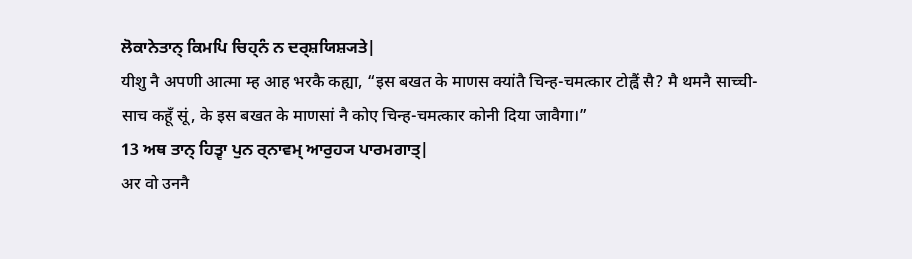ਲੋਕਾਨੇਤਾਨ੍ ਕਿਮਪਿ ਚਿਹ੍ਨੰ ਨ ਦਰ੍ਸ਼ਯਿਸ਼੍ਯਤੇ|
यीशु नै अपणी आत्मा म्ह आह भरकै कह्या, “इस बखत के माणस क्यांतै चिन्ह-चमत्कार टोह्वैं सै? मै थमनै साच्ची-साच कहूँ सूं, के इस बखत के माणसां नै कोए चिन्ह-चमत्कार कोनी दिया जावैगा।”
13 ਅਥ ਤਾਨ੍ ਹਿਤ੍ਵਾ ਪੁਨ ਰ੍ਨਾਵਮ੍ ਆਰੁਹ੍ਯ ਪਾਰਮਗਾਤ੍|
अर वो उननै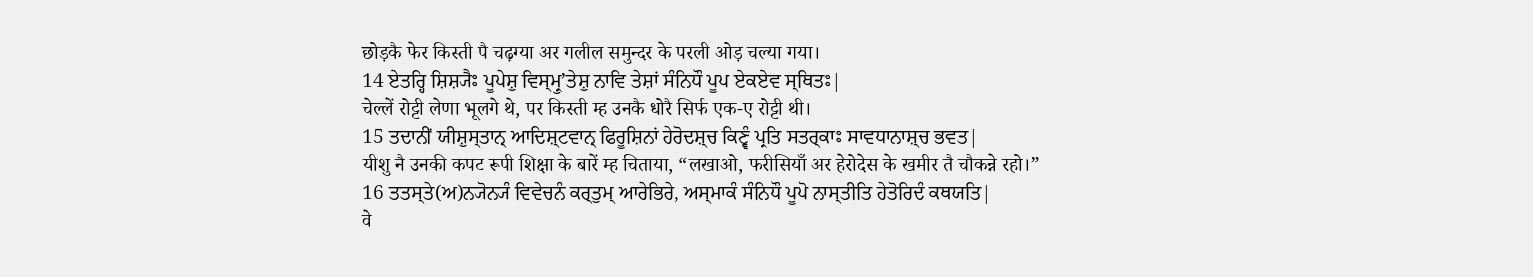छोड़कै फेर किस्ती पै चढ़ग्या अर गलील समुन्दर के परली ओड़ चल्या गया।
14 ਏਤਰ੍ਹਿ ਸ਼ਿਸ਼੍ਯੈਃ ਪੂਪੇਸ਼ੁ ਵਿਸ੍ਮ੍ਰੁʼਤੇਸ਼ੁ ਨਾਵਿ ਤੇਸ਼ਾਂ ਸੰਨਿਧੌ ਪੂਪ ਏਕਏਵ ਸ੍ਥਿਤਃ|
चेल्लें रोट्टी लेणा भूलगे थे, पर किस्ती म्ह उनकै धोरै सिर्फ एक-ए रोट्टी थी।
15 ਤਦਾਨੀਂ ਯੀਸ਼ੁਸ੍ਤਾਨ੍ ਆਦਿਸ਼੍ਟਵਾਨ੍ ਫਿਰੂਸ਼ਿਨਾਂ ਹੇਰੋਦਸ਼੍ਚ ਕਿਣ੍ਵੰ ਪ੍ਰਤਿ ਸਤਰ੍ਕਾਃ ਸਾਵਧਾਨਾਸ਼੍ਚ ਭਵਤ|
यीशु नै उनकी कपट रूपी शिक्षा के बारें म्ह चिताया, “लखाओ, फरीसियाँ अर हेरोदेस के खमीर तै चौकन्ने रहो।”
16 ਤਤਸ੍ਤੇ(ਅ)ਨ੍ਯੋਨ੍ਯੰ ਵਿਵੇਚਨੰ ਕਰ੍ਤੁਮ੍ ਆਰੇਭਿਰੇ, ਅਸ੍ਮਾਕੰ ਸੰਨਿਧੌ ਪੂਪੋ ਨਾਸ੍ਤੀਤਿ ਹੇਤੋਰਿਦੰ ਕਥਯਤਿ|
वे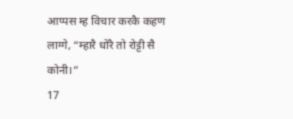आप्पस म्ह विचार करकै कहण लाग्गे, “म्हारै धोरै तो रोट्टी सै कोनी।”
17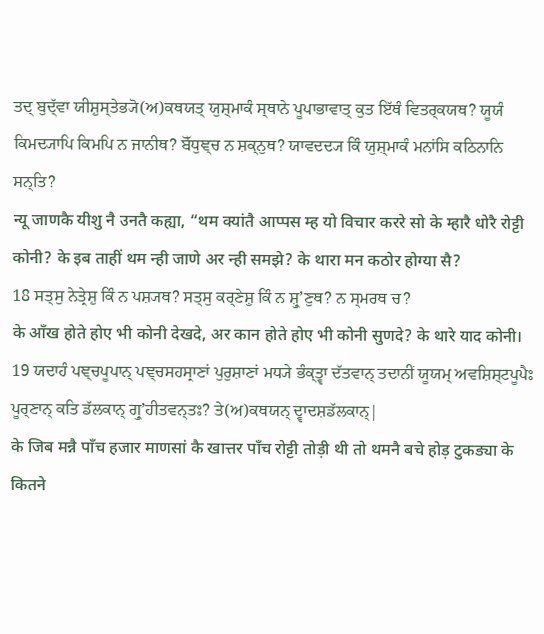ਤਦ੍ ਬੁਦ੍ੱਵਾ ਯੀਸ਼ੁਸ੍ਤੇਭ੍ਯੋ(ਅ)ਕਥਯਤ੍ ਯੁਸ਼੍ਮਾਕੰ ਸ੍ਥਾਨੇ ਪੂਪਾਭਾਵਾਤ੍ ਕੁਤ ਇੱਥੰ ਵਿਤਰ੍ਕਯਥ? ਯੂਯੰ ਕਿਮਦ੍ਯਾਪਿ ਕਿਮਪਿ ਨ ਜਾਨੀਥ? ਬੋੱਧੁਞ੍ਚ ਨ ਸ਼ਕ੍ਨੁਥ? ਯਾਵਦਦ੍ਯ ਕਿੰ ਯੁਸ਼੍ਮਾਕੰ ਮਨਾਂਸਿ ਕਠਿਨਾਨਿ ਸਨ੍ਤਿ?
न्यू जाणकै यीशु नै उनतै कह्या, “थम क्यांतै आप्पस म्ह यो विचार कररे सो के म्हारै धोरै रोट्टी कोनी? के इब ताहीं थम न्ही जाणे अर न्ही समझे? के थारा मन कठोर होग्या सै?
18 ਸਤ੍ਸੁ ਨੇਤ੍ਰੇਸ਼ੁ ਕਿੰ ਨ ਪਸ਼੍ਯਥ? ਸਤ੍ਸੁ ਕਰ੍ਣੇਸ਼ੁ ਕਿੰ ਨ ਸ਼੍ਰੁʼਣੁਥ? ਨ ਸ੍ਮਰਥ ਚ?
के आँख होते होए भी कोनी देखदे, अर कान होते होए भी कोनी सुणदे? के थारे याद कोनी।
19 ਯਦਾਹੰ ਪਞ੍ਚਪੂਪਾਨ੍ ਪਞ੍ਚਸਹਸ੍ਰਾਣਾਂ ਪੁਰੁਸ਼ਾਣਾਂ ਮਧ੍ਯੇ ਭੰਕ੍ਤ੍ਵਾ ਦੱਤਵਾਨ੍ ਤਦਾਨੀਂ ਯੂਯਮ੍ ਅਵਸ਼ਿਸ਼੍ਟਪੂਪੈਃ ਪੂਰ੍ਣਾਨ੍ ਕਤਿ ਡੱਲਕਾਨ੍ ਗ੍ਰੁʼਹੀਤਵਨ੍ਤਃ? ਤੇ(ਅ)ਕਥਯਨ੍ ਦ੍ਵਾਦਸ਼ਡੱਲਕਾਨ੍|
के जिब मन्नै पाँच हजार माणसां कै खात्तर पाँच रोट्टी तोड़ी थी तो थमनै बचे होड़ टुकड्या के कितने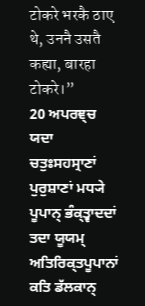टोकरे भरकै ठाए थे, उननै उसतै कह्या, बारहा टोकरे।”
20 ਅਪਰਞ੍ਚ ਯਦਾ ਚਤੁਃਸਹਸ੍ਰਾਣਾਂ ਪੁਰੁਸ਼ਾਣਾਂ ਮਧ੍ਯੇ ਪੂਪਾਨ੍ ਭੰਕ੍ਤ੍ਵਾਦਦਾਂ ਤਦਾ ਯੂਯਮ੍ ਅਤਿਰਿਕ੍ਤਪੂਪਾਨਾਂ ਕਤਿ ਡੱਲਕਾਨ੍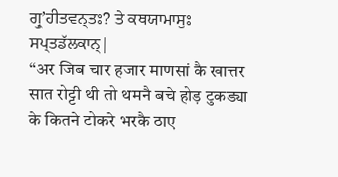ਗ੍ਰੁʼਹੀਤਵਨ੍ਤਃ? ਤੇ ਕਥਯਾਮਾਸੁਃ ਸਪ੍ਤਡੱਲਕਾਨ੍|
“अर जिब चार हजार माणसां कै खात्तर सात रोट्टी थी तो थमनै बचे होड़ टुकड्या के कितने टोकरे भरकै ठाए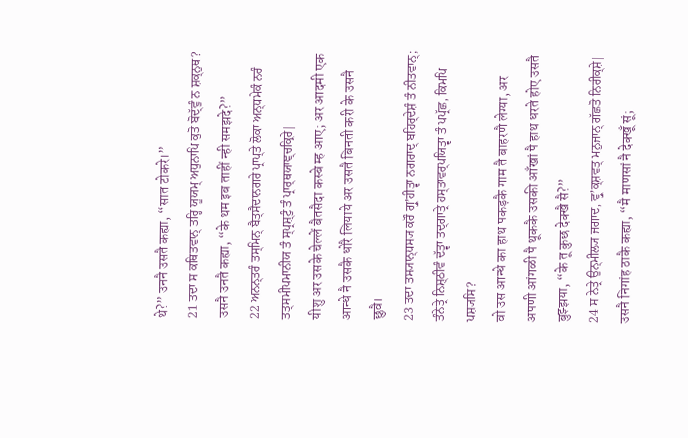थे?” उननै उसतै कह्या, “सात टोकरे।”
21 ਤਦਾ ਸ ਕਥਿਤਵਾਨ੍ ਤਰ੍ਹਿ ਯੂਯਮ੍ ਅਧੁਨਾਪਿ ਕੁਤੋ ਬੋਦ੍ੱਵੁੰ ਨ ਸ਼ਕ੍ਨੁਥ?
उसनै उनतै कह्या, “के थम इब ताहीं न्ही समझदे?”
22 ਅਨਨ੍ਤਰੰ ਤਸ੍ਮਿਨ੍ ਬੈਤ੍ਸੈਦਾਨਗਰੇ ਪ੍ਰਾਪ੍ਤੇ ਲੋਕਾ ਅਨ੍ਧਮੇਕੰ ਨਰੰ ਤਤ੍ਸਮੀਪਮਾਨੀਯ ਤੰ ਸ੍ਪ੍ਰਸ਼੍ਟੁੰ ਤੰ ਪ੍ਰਾਰ੍ਥਯਾਞ੍ਚਕ੍ਰਿਰੇ|
यीशु अर उसके चेल्लें बैतसैदा कस्बे म्ह आए; अर आदमी एक आन्धे नै उसकै धोरै लियाये अर उसतै बिनती करी के उसनै छुवै।
23 ਤਦਾ ਤਸ੍ਯਾਨ੍ਧਸ੍ਯ ਕਰੌ ਗ੍ਰੁʼਹੀਤ੍ਵਾ ਨਗਰਾਦ੍ ਬਹਿਰ੍ਦੇਸ਼ੰ ਤੰ ਨੀਤਵਾਨ੍; ਤੰਨੇਤ੍ਰੇ ਨਿਸ਼੍ਠੀਵੰ ਦੱਤ੍ਵਾ ਤਦ੍ਗਾਤ੍ਰੇ ਹਸ੍ਤਾਵਰ੍ਪਯਿਤ੍ਵਾ ਤੰ ਪਪ੍ਰੱਛ, ਕਿਮਪਿ ਪਸ਼੍ਯਸਿ?
वो उस आन्धे का हाथ पकड़कै गाम तै बाहरणै लेग्या, अर अपणी आंगळी पै थूककै उसकी आँखां पै हाथ धरते होए उसतै बुझ्झया, “के तू कुछ देक्खै सै?”
24 ਸ ਨੇਤ੍ਰੇ ਉਨ੍ਮੀਲ੍ਯ ਜਗਾਦ, ਵ੍ਰੁʼਕ੍ਸ਼ਵਤ੍ ਮਨੁਜਾਨ੍ ਗੱਛਤੋ ਨਿਰੀਕ੍ਸ਼ੇ|
उसनै निगांह ठाकै कह्या, “मै माणसां नै देक्खूँ सूं;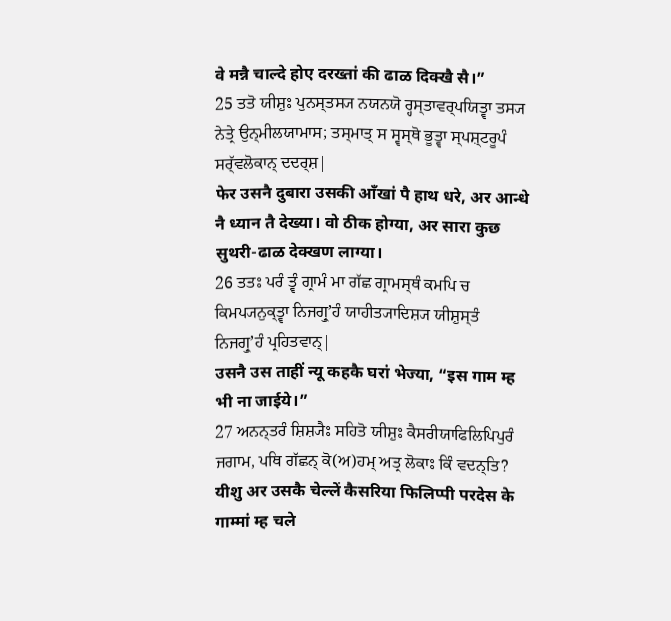वे मन्नै चाल्दे होए दरख्तां की ढाळ दिक्खै सै।”
25 ਤਤੋ ਯੀਸ਼ੁਃ ਪੁਨਸ੍ਤਸ੍ਯ ਨਯਨਯੋ ਰ੍ਹਸ੍ਤਾਵਰ੍ਪਯਿਤ੍ਵਾ ਤਸ੍ਯ ਨੇਤ੍ਰੇ ਉਨ੍ਮੀਲਯਾਮਾਸ; ਤਸ੍ਮਾਤ੍ ਸ ਸ੍ਵਸ੍ਥੋ ਭੂਤ੍ਵਾ ਸ੍ਪਸ਼੍ਟਰੂਪੰ ਸਰ੍ੱਵਲੋਕਾਨ੍ ਦਦਰ੍ਸ਼|
फेर उसनै दुबारा उसकी आँखां पै हाथ धरे, अर आन्धे नै ध्यान तै देख्या। वो ठीक होग्या, अर सारा कुछ सुथरी-ढाळ देक्खण लाग्या।
26 ਤਤਃ ਪਰੰ ਤ੍ਵੰ ਗ੍ਰਾਮੰ ਮਾ ਗੱਛ ਗ੍ਰਾਮਸ੍ਥੰ ਕਮਪਿ ਚ ਕਿਮਪ੍ਯਨੁਕ੍ਤ੍ਵਾ ਨਿਜਗ੍ਰੁʼਹੰ ਯਾਹੀਤ੍ਯਾਦਿਸ਼੍ਯ ਯੀਸ਼ੁਸ੍ਤੰ ਨਿਜਗ੍ਰੁʼਹੰ ਪ੍ਰਹਿਤਵਾਨ੍|
उसनै उस ताहीं न्यू कहकै घरां भेज्या, “इस गाम म्ह भी ना जाईये।”
27 ਅਨਨ੍ਤਰੰ ਸ਼ਿਸ਼੍ਯੈਃ ਸਹਿਤੋ ਯੀਸ਼ੁਃ ਕੈਸਰੀਯਾਫਿਲਿਪਿਪੁਰੰ ਜਗਾਮ, ਪਥਿ ਗੱਛਨ੍ ਕੋ(ਅ)ਹਮ੍ ਅਤ੍ਰ ਲੋਕਾਃ ਕਿੰ ਵਦਨ੍ਤਿ?
यीशु अर उसकै चेल्लें कैसरिया फिलिप्पी परदेस के गाम्मां म्ह चले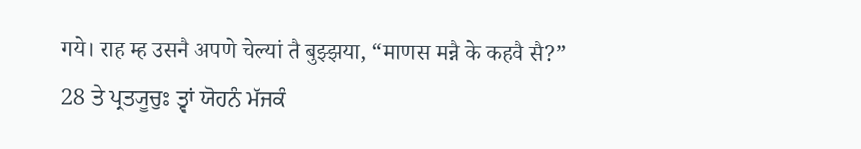गये। राह म्ह उसनै अपणे चेल्यां तै बुझ्झया, “माणस मन्नै के कहवै सै?”
28 ਤੇ ਪ੍ਰਤ੍ਯੂਚੁਃ ਤ੍ਵਾਂ ਯੋਹਨੰ ਮੱਜਕੰ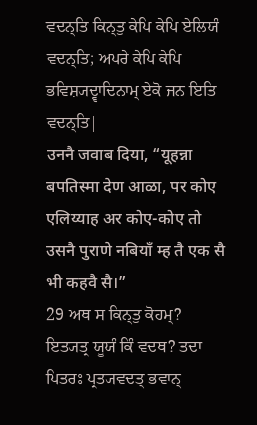ਵਦਨ੍ਤਿ ਕਿਨ੍ਤੁ ਕੇਪਿ ਕੇਪਿ ਏਲਿਯੰ ਵਦਨ੍ਤਿ; ਅਪਰੇ ਕੇਪਿ ਕੇਪਿ ਭਵਿਸ਼੍ਯਦ੍ਵਾਦਿਨਾਮ੍ ਏਕੋ ਜਨ ਇਤਿ ਵਦਨ੍ਤਿ|
उननै जवाब दिया, “यूहन्ना बपतिस्मा देण आळा, पर कोए एलिय्याह अर कोए-कोए तो उसनै पुराणे नबियाँ म्ह तै एक सै भी कहवै सै।”
29 ਅਥ ਸ ਕਿਨ੍ਤੁ ਕੋਹਮ੍? ਇਤ੍ਯਤ੍ਰ ਯੂਯੰ ਕਿੰ ਵਦਥ? ਤਦਾ ਪਿਤਰਃ ਪ੍ਰਤ੍ਯਵਦਤ੍ ਭਵਾਨ੍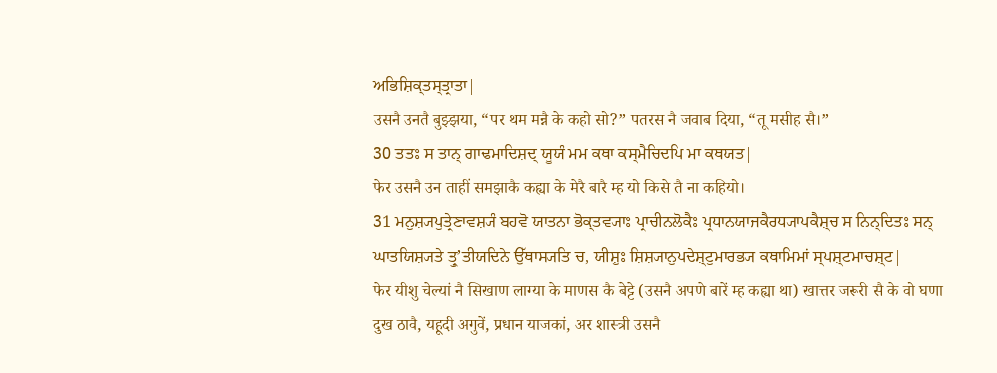ਅਭਿਸ਼ਿਕ੍ਤਸ੍ਤ੍ਰਾਤਾ|
उसनै उनतै बुझ्झया, “पर थम मन्नै के कहो सो?” पतरस नै जवाब दिया, “तू मसीह सै।”
30 ਤਤਃ ਸ ਤਾਨ੍ ਗਾਢਮਾਦਿਸ਼ਦ੍ ਯੂਯੰ ਮਮ ਕਥਾ ਕਸ੍ਮੈਚਿਦਪਿ ਮਾ ਕਥਯਤ|
फेर उसनै उन ताहीं समझाकै कह्या के मेरै बारै म्ह यो किसे तै ना कहियो।
31 ਮਨੁਸ਼੍ਯਪੁਤ੍ਰੇਣਾਵਸ਼੍ਯੰ ਬਹਵੋ ਯਾਤਨਾ ਭੋਕ੍ਤਵ੍ਯਾਃ ਪ੍ਰਾਚੀਨਲੋਕੈਃ ਪ੍ਰਧਾਨਯਾਜਕੈਰਧ੍ਯਾਪਕੈਸ਼੍ਚ ਸ ਨਿਨ੍ਦਿਤਃ ਸਨ੍ ਘਾਤਯਿਸ਼੍ਯਤੇ ਤ੍ਰੁʼਤੀਯਦਿਨੇ ਉੱਥਾਸ੍ਯਤਿ ਚ, ਯੀਸ਼ੁਃ ਸ਼ਿਸ਼੍ਯਾਨੁਪਦੇਸ਼੍ਟੁਮਾਰਭ੍ਯ ਕਥਾਮਿਮਾਂ ਸ੍ਪਸ਼੍ਟਮਾਚਸ਼੍ਟ|
फेर यीशु चेल्यां नै सिखाण लाग्या के माणस कै बेट्टे (उसनै अपणे बारें म्ह कह्या था) खात्तर जरूरी सै के वो घणा दुख ठावै, यहूदी अगुवें, प्रधान याजकां, अर शास्त्री उसनै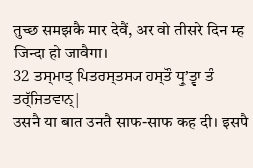तुच्छ समझकै मार देवैं, अर वो तीसरे दिन म्ह जिन्दा हो जावैगा।
32 ਤਸ੍ਮਾਤ੍ ਪਿਤਰਸ੍ਤਸ੍ਯ ਹਸ੍ਤੌ ਧ੍ਰੁʼਤ੍ਵਾ ਤੰ ਤਰ੍ੱਜਿਤਵਾਨ੍|
उसनै या बात उनतै साफ-साफ कह दी। इसपै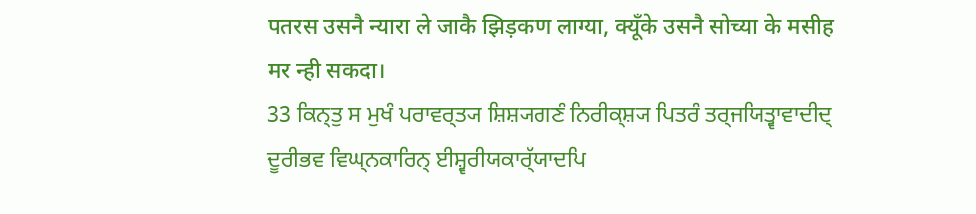पतरस उसनै न्यारा ले जाकै झिड़कण लाग्या, क्यूँके उसनै सोच्या के मसीह मर न्ही सकदा।
33 ਕਿਨ੍ਤੁ ਸ ਮੁਖੰ ਪਰਾਵਰ੍ਤ੍ਯ ਸ਼ਿਸ਼੍ਯਗਣੰ ਨਿਰੀਕ੍ਸ਼੍ਯ ਪਿਤਰੰ ਤਰ੍ਜਯਿਤ੍ਵਾਵਾਦੀਦ੍ ਦੂਰੀਭਵ ਵਿਘ੍ਨਕਾਰਿਨ੍ ਈਸ਼੍ਵਰੀਯਕਾਰ੍ੱਯਾਦਪਿ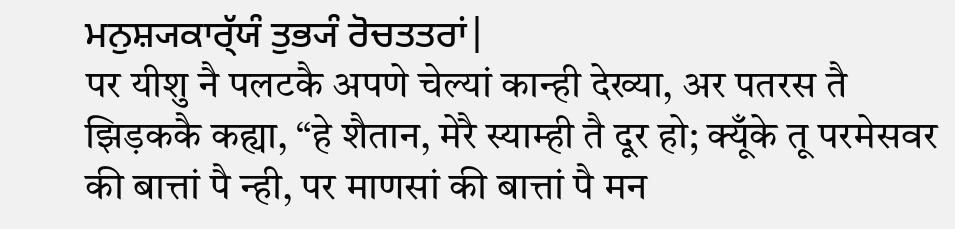ਮਨੁਸ਼੍ਯਕਾਰ੍ੱਯੰ ਤੁਭ੍ਯੰ ਰੋਚਤਤਰਾਂ|
पर यीशु नै पलटकै अपणे चेल्यां कान्ही देख्या, अर पतरस तै झिड़ककै कह्या, “हे शैतान, मेरै स्याम्ही तै दूर हो; क्यूँके तू परमेसवर की बात्तां पै न्ही, पर माणसां की बात्तां पै मन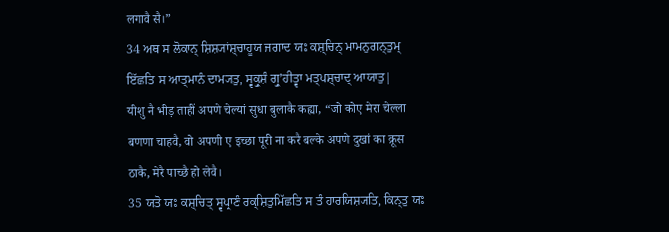लगावै सै।”
34 ਅਥ ਸ ਲੋਕਾਨ੍ ਸ਼ਿਸ਼੍ਯਾਂਸ਼੍ਚਾਹੂਯ ਜਗਾਦ ਯਃ ਕਸ਼੍ਚਿਨ੍ ਮਾਮਨੁਗਨ੍ਤੁਮ੍ ਇੱਛਤਿ ਸ ਆਤ੍ਮਾਨੰ ਦਾਮ੍ਯਤੁ, ਸ੍ਵਕ੍ਰੁਸ਼ੰ ਗ੍ਰੁʼਹੀਤ੍ਵਾ ਮਤ੍ਪਸ਼੍ਚਾਦ੍ ਆਯਾਤੁ|
यीशु नै भीड़ ताहीं अपणे चेल्यां सुधा बुलाकै कह्या, “जो कोए मेरा चेल्ला बणणा चाहवै, वो अपणी ए इच्छा पूरी ना करै बल्के अपणे दुखां का क्रूस ठाकै, मेरै पाच्छै हो लेवै।
35 ਯਤੋ ਯਃ ਕਸ਼੍ਚਿਤ੍ ਸ੍ਵਪ੍ਰਾਣੰ ਰਕ੍ਸ਼ਿਤੁਮਿੱਛਤਿ ਸ ਤੰ ਹਾਰਯਿਸ਼੍ਯਤਿ, ਕਿਨ੍ਤੁ ਯਃ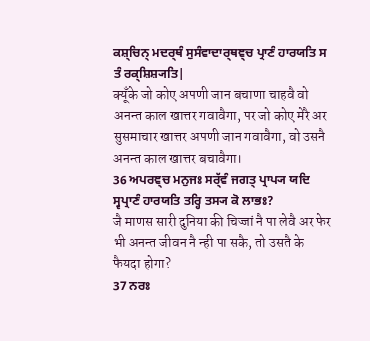ਕਸ਼੍ਚਿਨ੍ ਮਦਰ੍ਥੰ ਸੁਸੰਵਾਦਾਰ੍ਥਞ੍ਚ ਪ੍ਰਾਣੰ ਹਾਰਯਤਿ ਸ ਤੰ ਰਕ੍ਸ਼ਿਸ਼੍ਯਤਿ|
क्यूँके जो कोए अपणी जान बचाणा चाहवै वो अनन्त काल खात्तर गवावैगा, पर जो कोए मेरै अर सुसमाचार खात्तर अपणी जान गवावैगा, वो उसनै अनन्त काल खात्तर बचावैगा।
36 ਅਪਰਞ੍ਚ ਮਨੁਜਃ ਸਰ੍ੱਵੰ ਜਗਤ੍ ਪ੍ਰਾਪ੍ਯ ਯਦਿ ਸ੍ਵਪ੍ਰਾਣੰ ਹਾਰਯਤਿ ਤਰ੍ਹਿ ਤਸ੍ਯ ਕੋ ਲਾਭਃ?
जै माणस सारी दुनिया की चिज्जां नै पा लेवै अर फेर भी अनन्त जीवन नै न्ही पा सकै, तो उसतै के फैयदा होगा?
37 ਨਰਃ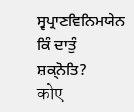ਸ੍ਵਪ੍ਰਾਣਵਿਨਿਮਯੇਨ ਕਿੰ ਦਾਤੁੰ ਸ਼ਕ੍ਨੋਤਿ?
कोए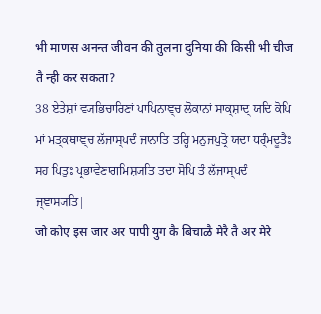भी माणस अनन्त जीवन की तुलना दुनिया की किसी भी चीज तै न्ही कर सकता?
38 ਏਤੇਸ਼ਾਂ ਵ੍ਯਭਿਚਾਰਿਣਾਂ ਪਾਪਿਨਾਞ੍ਚ ਲੋਕਾਨਾਂ ਸਾਕ੍ਸ਼ਾਦ੍ ਯਦਿ ਕੋਪਿ ਮਾਂ ਮਤ੍ਕਥਾਞ੍ਚ ਲੱਜਾਸ੍ਪਦੰ ਜਾਨਾਤਿ ਤਰ੍ਹਿ ਮਨੁਜਪੁਤ੍ਰੋ ਯਦਾ ਧਰ੍ੰਮਦੂਤੈਃ ਸਹ ਪਿਤੁਃ ਪ੍ਰਭਾਵੇਣਾਗਮਿਸ਼੍ਯਤਿ ਤਦਾ ਸੋਪਿ ਤੰ ਲੱਜਾਸ੍ਪਦੰ ਜ੍ਞਾਸ੍ਯਤਿ|
जो कोए इस जार अर पापी युग कै बिचाळै मेरै तै अर मेरे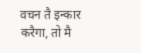वचन तै इन्कार करैगा, तो मै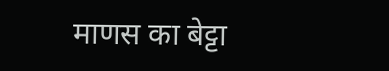माणस का बेट्टा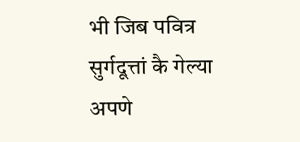भी जिब पवित्र सुर्गदूत्तां कै गेल्या अपणे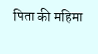पिता की महिमा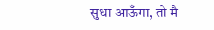सुधा आऊँगा, तो मै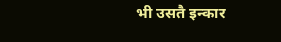भी उसतै इन्कार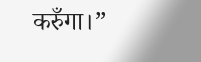करुँगा।”